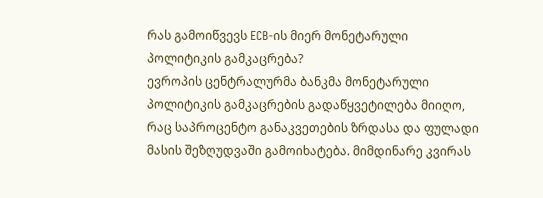რას გამოიწვევს ECB-ის მიერ მონეტარული პოლიტიკის გამკაცრება?
ევროპის ცენტრალურმა ბანკმა მონეტარული პოლიტიკის გამკაცრების გადაწყვეტილება მიიღო, რაც საპროცენტო განაკვეთების ზრდასა და ფულადი მასის შეზღუდვაში გამოიხატება. მიმდინარე კვირას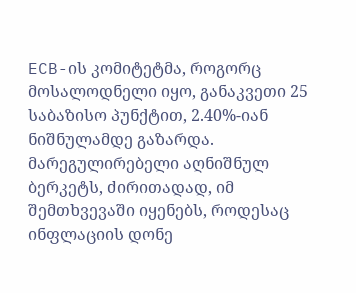ECB-ის კომიტეტმა, როგორც მოსალოდნელი იყო, განაკვეთი 25 საბაზისო პუნქტით, 2.40%-იან ნიშნულამდე გაზარდა.
მარეგულირებელი აღნიშნულ ბერკეტს, ძირითადად, იმ შემთხვევაში იყენებს, როდესაც ინფლაციის დონე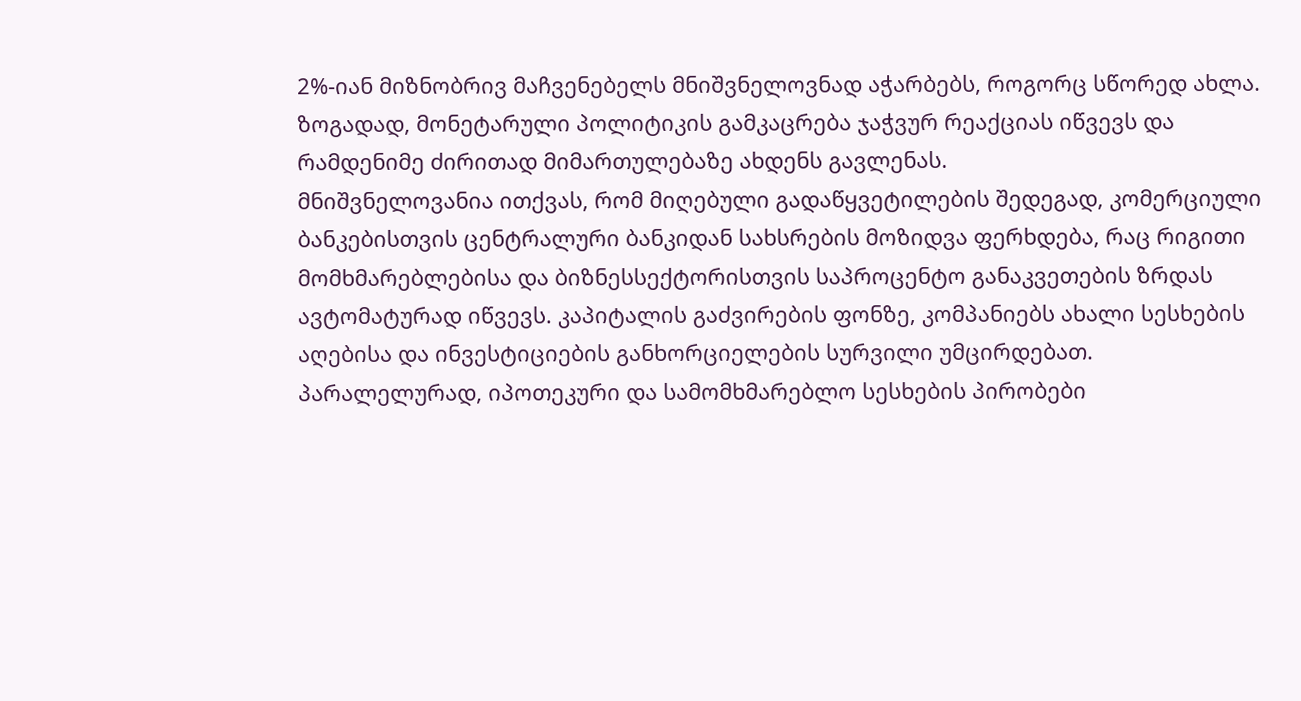2%-იან მიზნობრივ მაჩვენებელს მნიშვნელოვნად აჭარბებს, როგორც სწორედ ახლა.
ზოგადად, მონეტარული პოლიტიკის გამკაცრება ჯაჭვურ რეაქციას იწვევს და რამდენიმე ძირითად მიმართულებაზე ახდენს გავლენას.
მნიშვნელოვანია ითქვას, რომ მიღებული გადაწყვეტილების შედეგად, კომერციული ბანკებისთვის ცენტრალური ბანკიდან სახსრების მოზიდვა ფერხდება, რაც რიგითი მომხმარებლებისა და ბიზნესსექტორისთვის საპროცენტო განაკვეთების ზრდას ავტომატურად იწვევს. კაპიტალის გაძვირების ფონზე, კომპანიებს ახალი სესხების აღებისა და ინვესტიციების განხორციელების სურვილი უმცირდებათ. პარალელურად, იპოთეკური და სამომხმარებლო სესხების პირობები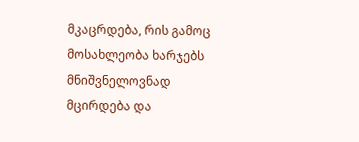მკაცრდება, რის გამოც მოსახლეობა ხარჯებს მნიშვნელოვნად მცირდება და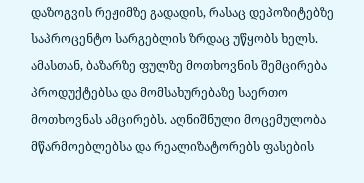დაზოგვის რეჟიმზე გადადის, რასაც დეპოზიტებზე საპროცენტო სარგებლის ზრდაც უწყობს ხელს.
ამასთან, ბაზარზე ფულზე მოთხოვნის შემცირება პროდუქტებსა და მომსახურებაზე საერთო მოთხოვნას ამცირებს. აღნიშნული მოცემულობა მწარმოებლებსა და რეალიზატორებს ფასების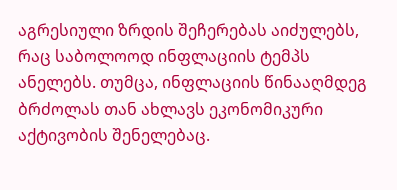აგრესიული ზრდის შეჩერებას აიძულებს, რაც საბოლოოდ ინფლაციის ტემპს ანელებს. თუმცა, ინფლაციის წინააღმდეგ ბრძოლას თან ახლავს ეკონომიკური აქტივობის შენელებაც.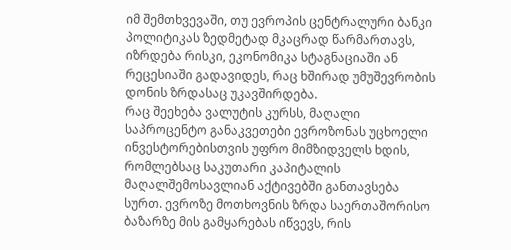იმ შემთხვევაში, თუ ევროპის ცენტრალური ბანკი პოლიტიკას ზედმეტად მკაცრად წარმართავს, იზრდება რისკი, ეკონომიკა სტაგნაციაში ან რეცესიაში გადავიდეს, რაც ხშირად უმუშევრობის დონის ზრდასაც უკავშირდება.
რაც შეეხება ვალუტის კურსს, მაღალი საპროცენტო განაკვეთები ევროზონას უცხოელი ინვესტორებისთვის უფრო მიმზიდველს ხდის, რომლებსაც საკუთარი კაპიტალის მაღალშემოსავლიან აქტივებში განთავსება სურთ. ევროზე მოთხოვნის ზრდა საერთაშორისო ბაზარზე მის გამყარებას იწვევს, რის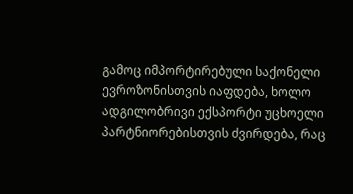გამოც იმპორტირებული საქონელი ევროზონისთვის იაფდება, ხოლო ადგილობრივი ექსპორტი უცხოელი პარტნიორებისთვის ძვირდება, რაც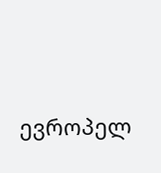ევროპელ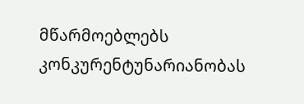მწარმოებლებს კონკურენტუნარიანობას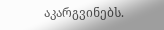აკარგვინებს.